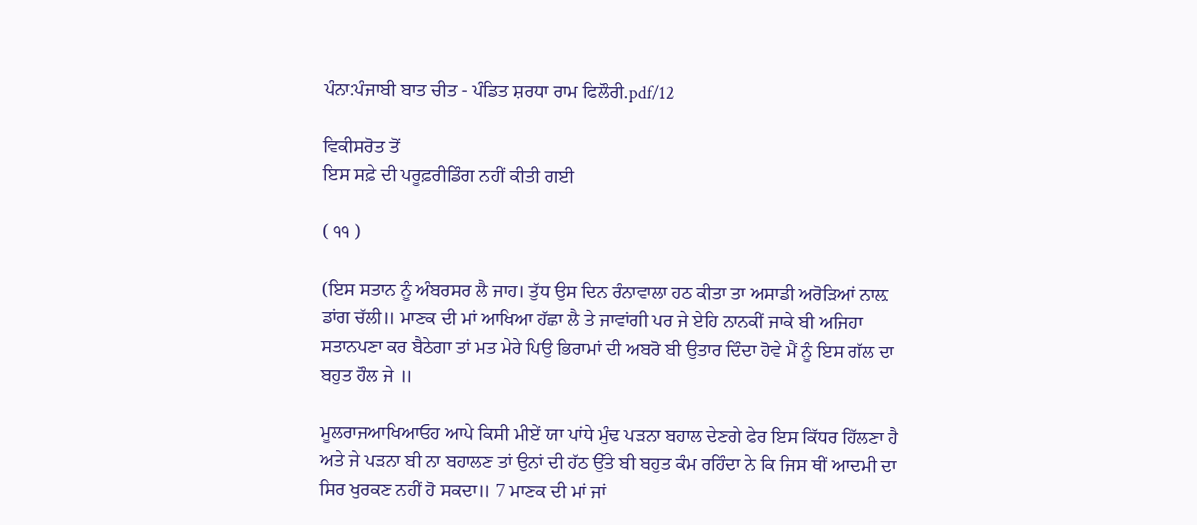ਪੰਨਾ:ਪੰਜਾਬੀ ਬਾਤ ਚੀਤ - ਪੰਡਿਤ ਸ਼ਰਧਾ ਰਾਮ ਫਿਲੌਰੀ.pdf/12

ਵਿਕੀਸਰੋਤ ਤੋਂ
ਇਸ ਸਫ਼ੇ ਦੀ ਪਰੂਫ਼ਰੀਡਿੰਗ ਨਹੀਂ ਕੀਤੀ ਗਈ

( ੧੧ )

(ਇਸ ਸਤਾਨ ਨੂੰ ਅੰਬਰਸਰ ਲੈ ਜਾਹ। ਤੁੱਧ ਉਸ ਦਿਨ ਰੰਨਾਵਾਲਾ ਹਠ ਕੀਤਾ ਤਾ ਅਸਾਡੀ ਅਰੋੜਿਆਂ ਨਾਲ਼ ਡਾਂਗ ਚੱਲੀ॥ ਮਾਣਕ ਦੀ ਮਾਂ ਆਖਿਆ ਹੱਛਾ ਲੈ ਤੇ ਜਾਵਾਂਗੀ ਪਰ ਜੇ ਏਹਿ ਨਾਨਕੀਂ ਜਾਕੇ ਬੀ ਅਜਿਹਾ ਸਤਾਨਪਣਾ ਕਰ ਬੈਠੇਗਾ ਤਾਂ ਮਤ ਮੇਰੇ ਪਿਉ ਭਿਰਾਮਾਂ ਦੀ ਅਬਰੋ ਬੀ ਉਤਾਰ ਦਿੰਦਾ ਹੋਵੇ ਮੈਂ ਨੂੰ ਇਸ ਗੱਲ ਦਾ ਬਹੁਤ ਹੌਲ ਜੇ ॥

ਮੂਲਰਾਜਆਖਿਆਓਹ ਆਪੇ ਕਿਸੀ ਮੀਏਂ ਯਾ ਪਾਂਧੇ ਮੁੰਢ ਪੜਨਾ ਬਹਾਲ ਦੇਣਗੇ ਫੇਰ ਇਸ ਕਿੱਧਰ ਹਿੱਲਣਾ ਹੈ ਅਤੇ ਜੇ ਪੜਨਾ ਬੀ ਨਾ ਬਹਾਲਣ ਤਾਂ ਉਨਾਂ ਦੀ ਹੱਠ ਉੱਤੇ ਬੀ ਬਹੁਤ ਕੰਮ ਰਹਿੰਦਾ ਨੇ ਕਿ ਜਿਸ ਥੀਂ ਆਦਮੀ ਦਾ ਸਿਰ ਖੁਰਕਣ ਨਹੀਂ ਹੋ ਸਕਦਾ॥ 7 ਮਾਣਕ ਦੀ ਮਾਂ ਜਾਂ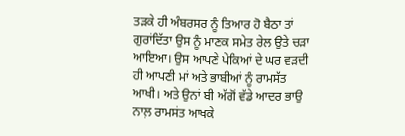ਤੜਕੇ ਹੀ ਅੰਬਰਸਰ ਨੂੰ ਤਿਆਰ ਹੋ ਬੈਠਾ ਤਾਂ ਗੁਰਾਂਦਿੱਤਾ ਉਸ ਨੂੰ ਮਾਣਕ ਸਮੇਤ ਰੇਲ ਉਤੇ ਚੜਾ ਆਇਆ। ਉਸ ਆਪਣੇ ਪੇਕਿਆਂ ਦੇ ਘਰ ਵੜਦੀ ਹੀ ਆਪਣੀ ਮਾਂ ਅਤੇ ਭਾਬੀਆਂ ਨੂੰ ਰਾਮਸੱਤ ਆਖੀ। ਅਤੇ ਉਨਾਂ ਬੀ ਅੱਗੋਂ ਵੱਡੇ ਆਦਰ ਭਾਉ ਨਾਲ਼ ਰਾਮਸਂਤ ਆਖਕੇ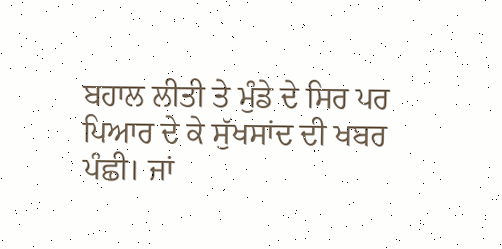ਬਹਾਲ ਲੀਤੀ ਤੇ ਮੁੰਡੇ ਦੇ ਸਿਰ ਪਰ ਪਿਆਰ ਦੇ ਕੇ ਸੁੱਖਸਾਂਦ ਦੀ ਖਬਰ ਪੰਛੀ। ਜਾਂ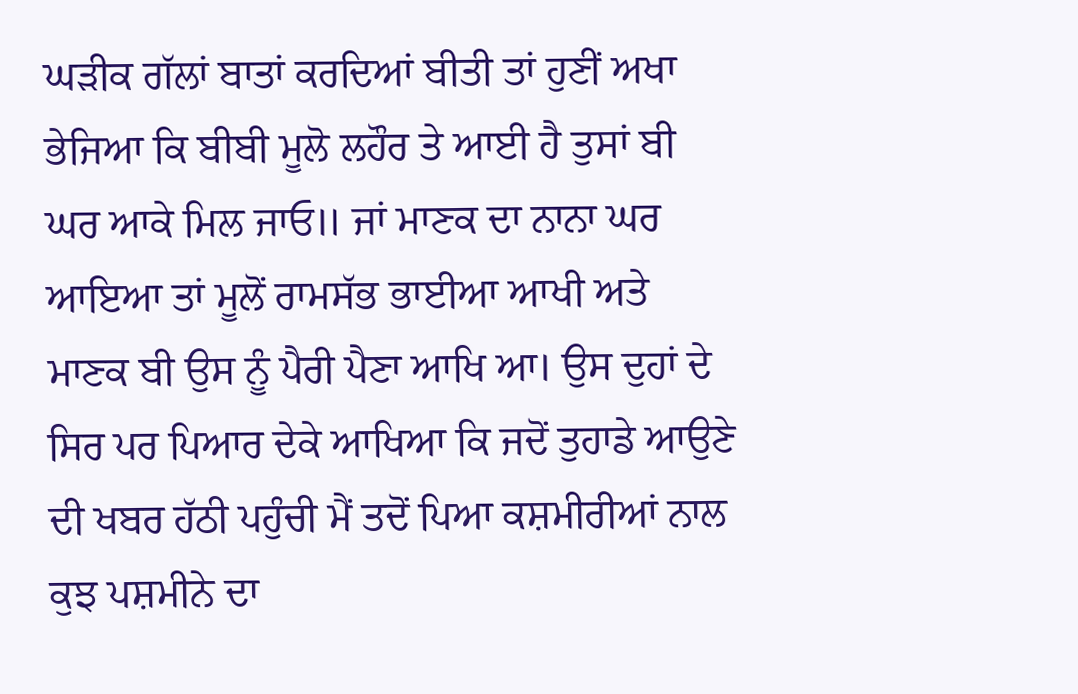ਘੜੀਕ ਗੱਲਾਂ ਬਾਤਾਂ ਕਰਦਿਆਂ ਬੀਤੀ ਤਾਂ ਹੁਣੀਂ ਅਖਾ ਭੇਜਿਆ ਕਿ ਬੀਬੀ ਮੂਲੋ ਲਹੌਰ ਤੇ ਆਈ ਹੈ ਤੁਸਾਂ ਬੀ ਘਰ ਆਕੇ ਮਿਲ ਜਾਓ॥ ਜਾਂ ਮਾਣਕ ਦਾ ਨਾਨਾ ਘਰ ਆਇਆ ਤਾਂ ਮੂਲੋਂ ਰਾਮਸੱਭ ਭਾਈਆ ਆਖੀ ਅਤੇ ਮਾਣਕ ਬੀ ਉਸ ਨੂੰ ਪੈਰੀ ਪੈਣਾ ਆਖਿ ਆ। ਉਸ ਦੁਹਾਂ ਦੇ ਸਿਰ ਪਰ ਪਿਆਰ ਦੇਕੇ ਆਖਿਆ ਕਿ ਜਦੋਂ ਤੁਹਾਡੇ ਆਉਣੇ ਦੀ ਖਬਰ ਹੱਠੀ ਪਹੁੰਚੀ ਮੈਂ ਤਦੋਂ ਪਿਆ ਕਸ਼ਮੀਰੀਆਂ ਨਾਲ ਕੁਝ ਪਸ਼ਮੀਨੇ ਦਾ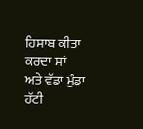ਹਿਸਾਬ ਕੀਤਾ ਕਰਦਾ ਸਾਂ ਅਤੇ ਵੱਡਾ ਮੁੰਡਾ ਹੱਟੀ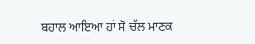ਬਹਾਲ ਆਇਆ ਹਾਂ ਸੋ ਚੱਲ ਮਾਣਕ